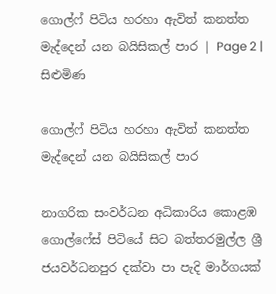ගොල්ෆ් පිටිය හරහා ඇවිත් කනත්ත මැද්දෙන් යන බයිසිකල් පාර | Page 2 | සිළුමිණ

ගොල්ෆ් පිටිය හරහා ඇවිත් කනත්ත මැද්දෙන් යන බයිසිකල් පාර

නාගරික සංවර්ධන අධිකාරිය කොළඹ ගොල්ෆේස් පිටියේ සිට බත්තරමුල්ල ශ්‍රී ජයවර්ධනපුර දක්වා පා පැදි මාර්ගයක්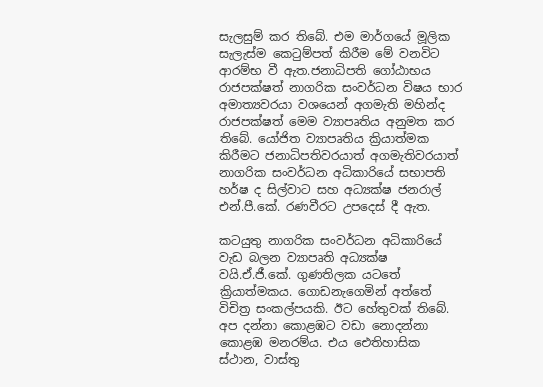සැලසුම් කර තිබේ. එම මාර්ගයේ මූලික සැලැස්ම කෙටුම්පත් කිරීම මේ වනවිට ආරම්භ වී ඇත.ජනාධිපති ගෝඨාභය රාජපක්ෂත් නාගරික සංවර්ධන විෂය භාර අමාත්‍යවරයා වශයෙන් අගමැති මහින්ද රාජපක්ෂත් මෙම ව්‍යාපෘතිය අනුමත කර තිබේ. යෝජිත ව්‍යාපෘතිය ක්‍රියාත්මක කිරීමට ජනාධිපතිවරයාත් අගමැතිවරයාත් නාගරික සංවර්ධන අධිකාරියේ සභාපති හර්ෂ ද සිල්වාට සහ අධ්‍යක්ෂ ජනරාල් එන්.පී.කේ. රණවීරට උපදෙස් දී ඇත.

කටයුතු නාගරික සංවර්ධන අධිකාරියේ වැඩ බලන ව්‍යාපෘති අධ්‍යක්ෂ වයි.ඒ.ජී.කේ. ගුණතිලක යටතේ ක්‍රියාත්මකය. ගොඩනැගෙමින් අත්තේ විචිත්‍ර සංකල්පයකි. ඊට හේතුවක් තිබේ. අප දන්නා කොළඹට වඩා නොදන්නා කොළඹ මනරම්ය. එය ඓතිහාසික ස්ථාන, වාස්තු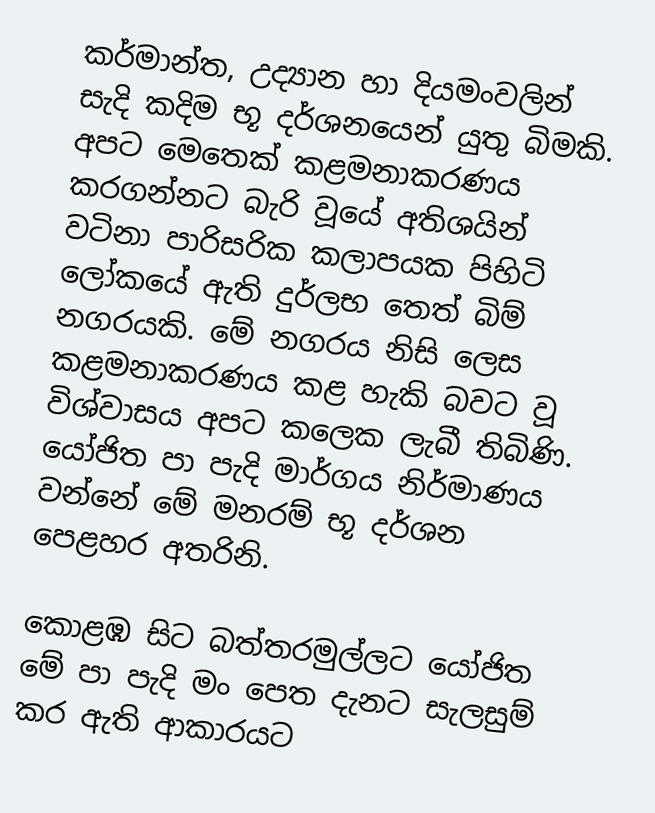කර්මාන්ත, උද්‍යාන හා දියමංවලින් සැදි කදිම භූ දර්ශනයෙන් යුතු බිමකි. අපට මෙතෙක් කළමනාකරණය කරගන්නට බැරි වූයේ අතිශයින් වටිනා පාරිසරික කලාපයක පිහිටි ලෝකයේ ඇති දුර්ලභ තෙත් බිම් නගරයකි. මේ නගරය නිසි ලෙස කළමනාකරණය කළ හැකි බවට වූ විශ්වාසය අපට කලෙක ලැබී තිබිණි. යෝජිත පා පැදි මාර්ගය නිර්මාණය වන්නේ මේ මනරම් භූ දර්ශන පෙළහර අතරිනි.

කොළඹ සිට බත්තරමුල්ලට යෝජිත මේ පා පැදි මං පෙත දැනට සැලසුම් කර ඇති ආකාරයට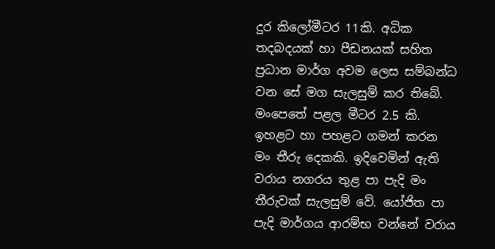දුර කිලෝමීටර 11කි. අධික තදබදයක් හා පීඩනයක් සහිත ප්‍රධාන මාර්ග අවම ලෙස සම්බන්ධ වන සේ මග සැලසුම් කර තිබේ. මංපෙතේ පළල මීටර 2.5 කි. ඉහළට හා පහළට ගමන් කරන මං තීරු දෙකකි. ඉදිවෙමින් ඇති වරාය නගරය තුළ පා පැදි මං තීරුවක් සැලසුම් වේ. යෝජිත පා පැදි මාර්ගය ආරම්භ වන්නේ වරාය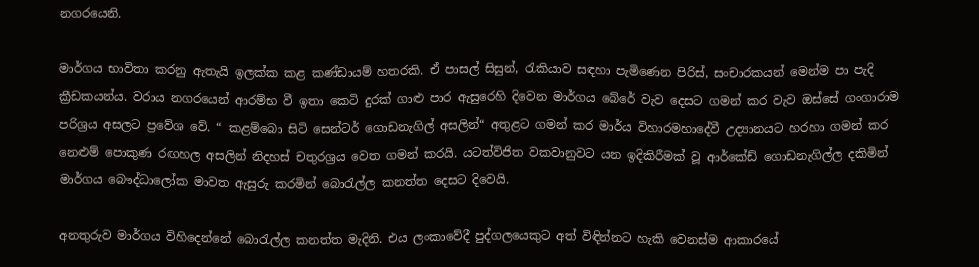නගරයෙනි.

මාර්ගය භාවිතා කරනු ඇතැයි ඉලක්ක කළ කණ්ඩායම් හතරකි. ඒ පාසල් සිසුන්, රැකියාව සඳහා පැමිණෙන පිරිස්, සංචාරකයන් මෙන්ම පා පැදි ක්‍රීඩකයන්ය. වරාය නගරයෙන් ආරම්භ වී ඉතා කෙටි දුරක් ගාළු පාර ඇසුරෙහි දිවෙන මාර්ගය බේරේ වැව දෙසට ගමන් කර වැව ඔස්සේ ගංගාරාම පරිශ්‍රය අසලට ප්‍රවේශ වේ. “ කළම්බො සිටි සෙන්ටර් ගොඩනැගිල් අසලින්“ අතුළට ගමන් කර මාර්ය විහාරමහාදේවී උද්‍යානයට හරහා ගමන් කර නෙළුම් පොකුණ රඟහල අසලින් නිදහස් චතුරශ්‍රය වෙත ගමන් කරයි. යටත්විජිත වකවානුවට යන ඉදිකිරීමක් වූ ආර්කේඩ් ගොඩනැගිල්ල දකිමින් මාර්ගය බෞද්ධාලෝක මාවත ඇසුරු කරමින් බොරැල්ල කනත්ත දෙසට දිවෙයි.

අනතුරුව මාර්ගය විහිදෙන්නේ බොරැල්ල කනත්ත මැදිනි. එය ලංකාවේදී පුද්ගලයෙකුට අත් විඳින්නට හැකි වෙනස්ම ආකාරයේ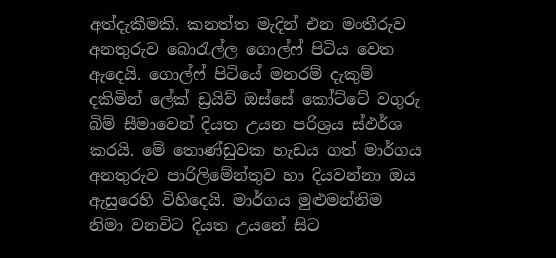අත්දැකීමකි. කනත්ත මැදින් එන මංතීරුව අනතුරුව බොරැල්ල ගොල්ෆ් පිටිය වෙත ඇදෙයි. ගොල්ෆ් පිටියේ මනරම් දැකුම් දකිමින් ලේක් ඩ්‍රයිව් ඔස්සේ කෝට්ටේ වගුරු බිම් සීමාවෙන් දියත උයන පරිශ්‍රය ස්ඵර්ශ කරයි. මේ තොණ්ඩුවක හැඩය ගත් මාර්ගය අනතුරුව පාරිලිමේන්තුව හා දියවන්නා ඔය ඇසුරෙහි විහිදෙයි. මාර්ගය මුළුමන්නිම නිමා වනවිට දියත උයනේ සිට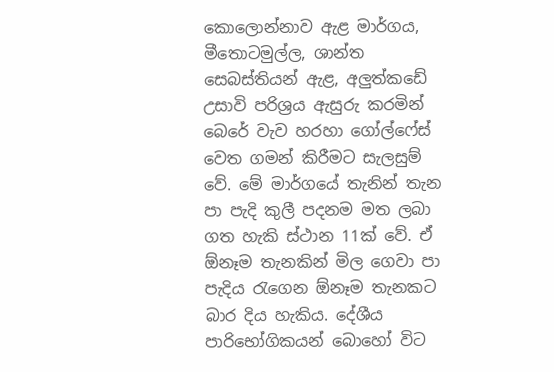කොලොන්නාව ඇළ මාර්ගය, මීතොටමුල්ල, ශාන්ත සෙබස්තියන් ඇළ, අලුත්කඩේ උසාවි පරිශ්‍රය ඇසුරු කරමින් බෙරේ වැව හරහා ගෝල්ෆේස් වෙත ගමන් කිරීමට සැලසුම් වේ. මේ මාර්ගයේ තැනින් තැන පා පැදි කුලී පදනම මත ලබා ගත හැකි ස්ථාන 11ක් වේ. ඒ ඕනෑම තැනකින් මිල ගෙවා පා පැදිය රැගෙන ඕනෑම තැනකට බාර දිය හැකිය. දේශීය පාරිභෝගිකයන් බොහෝ විට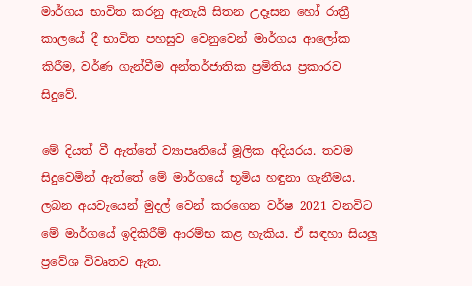මාර්ගය භාවිත කරනු ඇතැයි සිතන උදෑසන හෝ රාත්‍රී කාලයේ දී භාවිත පහසුව වෙනුවෙන් මාර්ගය ආලෝක කිරීම, වර්ණ ගැන්වීම අන්තර්ජාතික ප්‍රමිතිය ප්‍රකාරව සිදුවේ.

මේ දියත් වී ඇත්තේ ව්‍යාපෘතියේ මූලික අදියරය. තවම සිදුවෙමින් ඇත්තේ මේ මාර්ගයේ භූමිය හඳුනා ගැනීමය. ලබන අයවැයෙන් මුදල් වෙන් කරගෙන වර්ෂ 2021 වනවිට මේ මාර්ගයේ ඉදිකිරීම් ආරම්භ කළ හැකිය. ඒ සඳහා සියලු ප්‍රවේශ විවෘතව ඇත.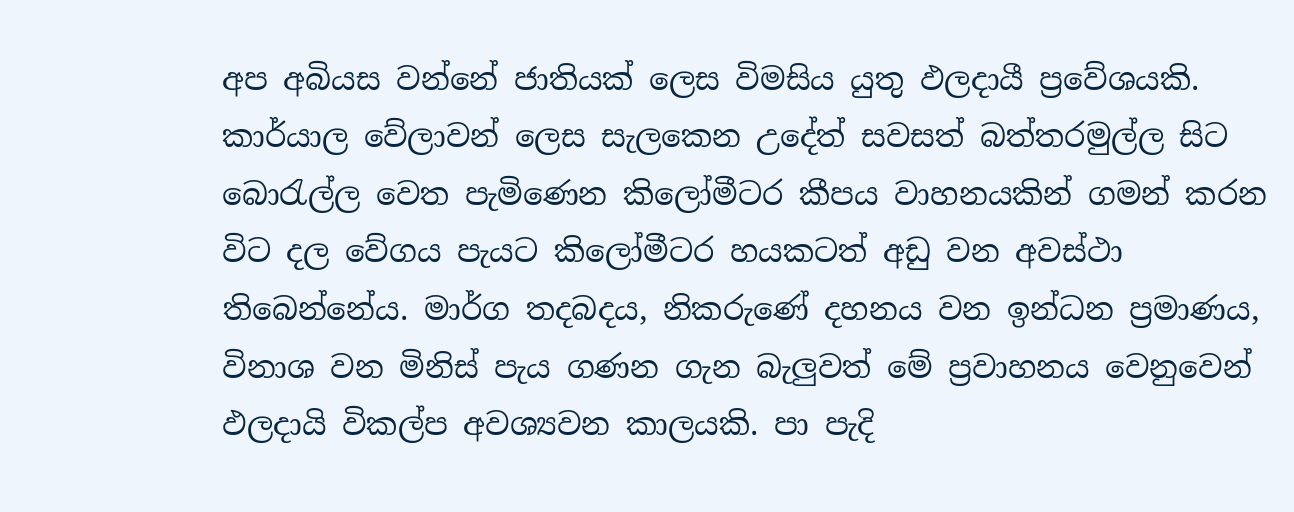අප අබියස වන්නේ ජාතියක් ලෙස විමසිය යුතු ඵලදායී ප්‍රවේශයකි. කාර්යාල වේලාවන් ලෙස සැලකෙන උදේත් සවසත් බත්තරමුල්ල සිට බොරැල්ල වෙත පැමිණෙන කිලෝමීටර කීපය වාහනයකින් ගමන් කරන විට දල වේගය පැයට කිලෝමීටර හයකටත් අඩු වන අවස්ථා තිබෙන්නේය. මාර්ග තදබදය, නිකරුණේ දහනය වන ඉන්ධන ප්‍රමාණය, විනාශ වන මිනිස් පැය ගණන ගැන බැලුවත් මේ ප්‍රවාහනය වෙනුවෙන් ඵලදායි විකල්ප අවශ්‍යවන කාලයකි. පා පැදි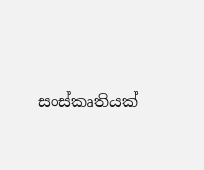සංස්කෘතියක්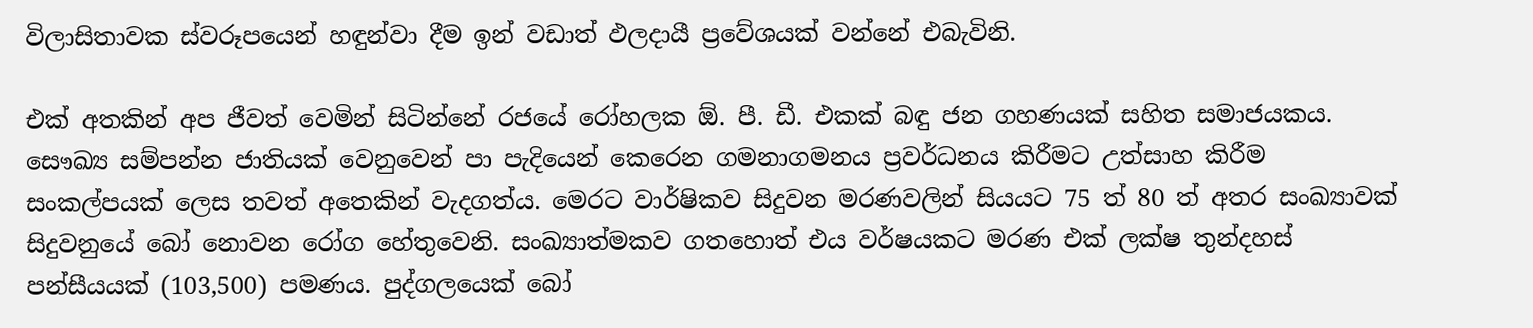විලාසිතාවක ස්වරූපයෙන් හඳුන්වා දීම ඉන් වඩාත් ඵලදායී ප්‍රවේශයක් වන්නේ එබැවිනි.

එක් අතකින් අප ජීවත් වෙමින් සිටින්නේ රජයේ රෝහලක ඕ. පී. ඩී. එකක් බඳු ජන ගහණයක් සහිත සමාජයකය. සෞඛ්‍ය සම්පන්න ජාතියක් වෙනුවෙන් පා පැදියෙන් කෙරෙන ගමනාගමනය ප්‍රවර්ධනය කිරීමට උත්සාහ කිරීම සංකල්පයක් ලෙස තවත් අතෙකින් වැදගත්ය. මෙරට වාර්ෂිකව සිදුවන මරණවලින් සියයට 75 ත් 80 ත් අතර සංඛ්‍යාවක්‌ සිදුවනුයේ බෝ නොවන රෝග හේතුවෙනි. සංඛ්‍යාත්මකව ගතහොත් එය වර්ෂයකට මරණ එක්‌ ලක්‌ෂ තුන්දහස්‌ පන්සීයයක්‌ (103,500) පමණය. පුද්ගලයෙක් බෝ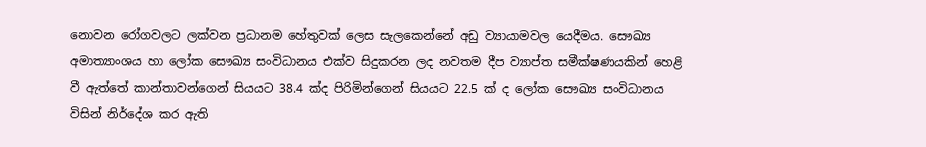නොවන රෝගවලට ලක්වන ප්‍රධානම හේතුවක් ලෙස සැලකෙන්නේ අඩු ව්‍යායාමවල යෙදීමය. සෞඛ්‍ය අමාත්‍යාංශය හා ලෝක සෞඛ්‍ය සංවිධානය එක්‌ව සිදුකරන ලද නවතම දීප ව්‍යාප්ත සමීක්‌ෂණයකින් හෙළි වී ඇත්තේ කාන්තාවන්ගෙන් සියයට 38.4 ක්‌ද පිරිමින්ගෙන් සියයට 22.5 ක්‌ ද ලෝක සෞඛ්‍ය සංවිධානය විසින් නිර්දේශ කර ඇති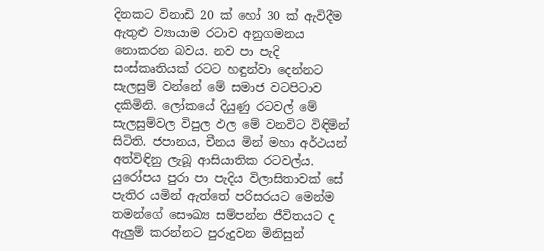දිනකට විනාඩි 20 ක්‌ හෝ 30 ක්‌ ඇවිදීම ඇතුළු ව්‍යායාම රටාව අනුගමනය නොකරන බවය. නව පා පැදි සංස්කෘතියක් රටට හඳුන්වා දෙන්නට සැලසුම් වන්නේ මේ සමාජ වටපිටාව දකිමිනි. ලෝකයේ දියුණු රටවල් මේ සැලසුම්වල විපුල ඵල මේ වනවිට විඳිමින් සිටිති. ජපානය, චීනය මින් මහා අර්ථයන් අත්විඳිනු ලැබූ ආසියාතික රටවල්ය. යුරෝපය පුරා පා පැදිය විලාසිතාවක් සේ පැතිර යමින් ඇත්තේ පරිසරයට මෙන්ම තමන්ගේ සෞඛ්‍ය සම්පන්න ජීවිතයට ද ඇලුම් කරන්නට පුරුදුවන මිනිසුන්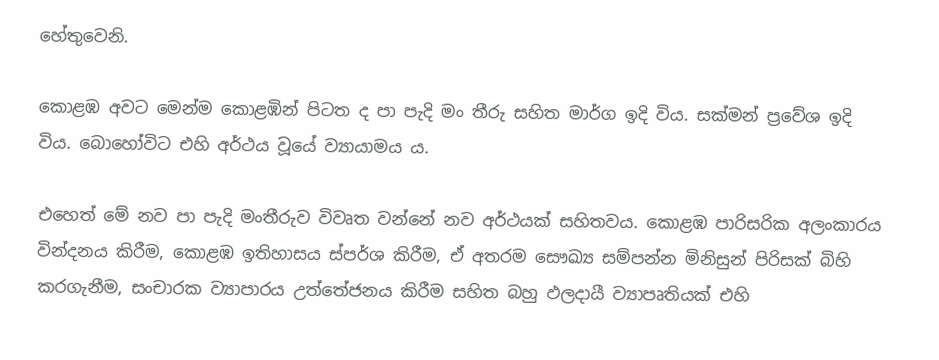හේතුවෙනි.

කොළඹ අවට මෙන්ම කොළඹින් පිටත ද පා පැදි මං තීරු සහිත මාර්ග ඉදි විය. සක්මන් ප්‍රවේශ ඉදි විය. බොහෝවිට එහි අර්ථය වූයේ ව්‍යායාමය ය.

එහෙත් මේ නව පා පැදි මංතීරුව විවෘත වන්නේ නව අර්ථයක් සහිතවය. කොළඹ පාරිසරික අලංකාරය වින්දනය කිරීම, කොළඹ ඉතිහාසය ස්පර්ශ කිරීම, ඒ අතරම සෞඛ්‍ය සම්පන්න මිනිසුන් පිරිසක් බිහි කරගැනීම, සංචාරක ව්‍යාපාරය උත්තේජනය කිරීම සහිත බහු ඵලදායී ව්‍යාපෘතියක් එහි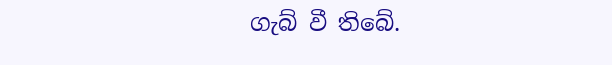ගැබ් වී තිබේ.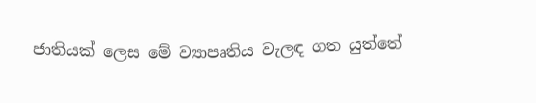ජාතියක් ලෙස මේ ව්‍යාපෘතිය වැලඳ ගත යුත්තේ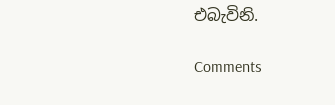එබැවිනි.

Comments